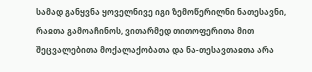სამად განყვნა ყოველნივე იგი ზემოწერილნი ნათესავნი, რაჲთა გამოაჩინოს, ვითარმედ თითოფერითა მით შეცვალებითა მოქალაქობათა და ნა-თესავთაჲთა არა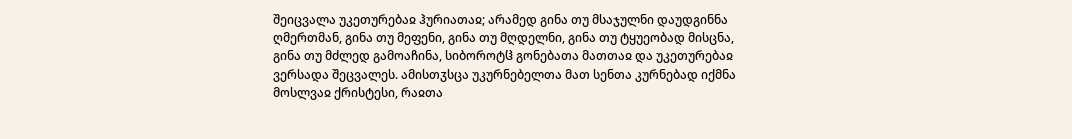შეიცვალა უკეთურებაჲ ჰურიათაჲ; არამედ გინა თუ მსაჯულნი დაუდგინნა ღმერთმან, გინა თუ მეფენი, გინა თუ მღდელნი, გინა თუ ტყუეობად მისცნა, გინა თუ მძლედ გამოაჩინა, სიბოროტჱ გონებათა მათთაჲ და უკეთურებაჲ ვერსადა შეცვალეს. ამისთჳსცა უკურნებელთა მათ სენთა კურნებად იქმნა მოსლვაჲ ქრისტესი, რაჲთა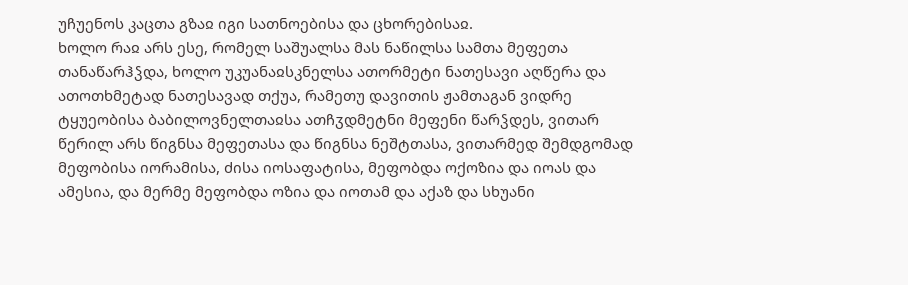უჩუენოს კაცთა გზაჲ იგი სათნოებისა და ცხორებისაჲ.
ხოლო რაჲ არს ესე, რომელ საშუალსა მას ნაწილსა სამთა მეფეთა თანაწარჰჴდა, ხოლო უკუანაჲსკნელსა ათორმეტი ნათესავი აღწერა და ათოთხმეტად ნათესავად თქუა, რამეთუ დავითის ჟამთაგან ვიდრე ტყუეობისა ბაბილოვნელთაჲსა ათჩჳდმეტნი მეფენი წარჴდეს, ვითარ წერილ არს წიგნსა მეფეთასა და წიგნსა ნეშტთასა, ვითარმედ შემდგომად მეფობისა იორამისა, ძისა იოსაფატისა, მეფობდა ოქოზია და იოას და ამესია, და მერმე მეფობდა ოზია და იოთამ და აქაზ და სხუანი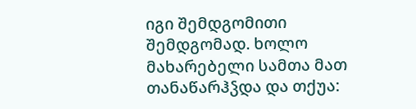იგი შემდგომითი შემდგომად. ხოლო მახარებელი სამთა მათ თანაწარჰჴდა და თქუა: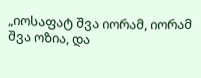„იოსაფატ შვა იორამ, იორამ შვა ოზია, და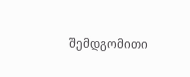შემდგომითი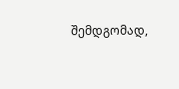შემდგომად,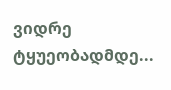ვიდრე ტყუეობადმდე...